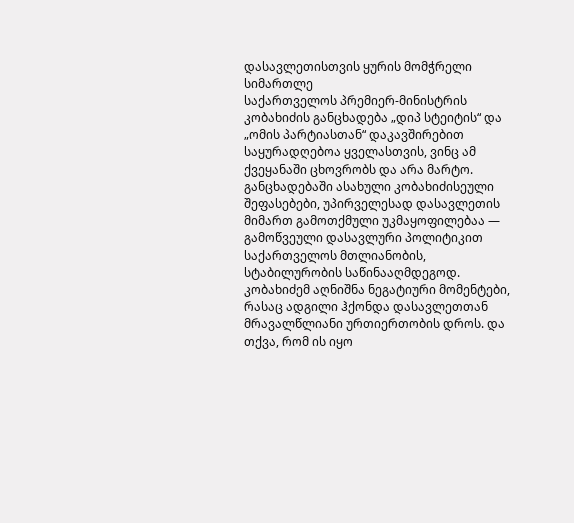დასავლეთისთვის ყურის მომჭრელი სიმართლე
საქართველოს პრემიერ-მინისტრის კობახიძის განცხადება „დიპ სტეიტის“ და „ომის პარტიასთან“ დაკავშირებით საყურადღებოა ყველასთვის, ვინც ამ ქვეყანაში ცხოვრობს და არა მარტო. განცხადებაში ასახული კობახიძისეული შეფასებები, უპირველესად დასავლეთის მიმართ გამოთქმული უკმაყოფილებაა — გამოწვეული დასავლური პოლიტიკით საქართველოს მთლიანობის, სტაბილურობის საწინააღმდეგოდ.
კობახიძემ აღნიშნა ნეგატიური მომენტები, რასაც ადგილი ჰქონდა დასავლეთთან მრავალწლიანი ურთიერთობის დროს. და თქვა, რომ ის იყო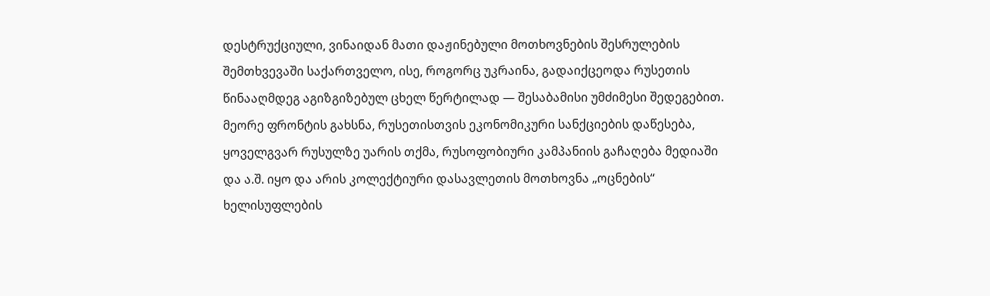დესტრუქციული, ვინაიდან მათი დაჟინებული მოთხოვნების შესრულების შემთხვევაში საქართველო, ისე, როგორც უკრაინა, გადაიქცეოდა რუსეთის წინააღმდეგ აგიზგიზებულ ცხელ წერტილად — შესაბამისი უმძიმესი შედეგებით.
მეორე ფრონტის გახსნა, რუსეთისთვის ეკონომიკური სანქციების დაწესება, ყოველგვარ რუსულზე უარის თქმა, რუსოფობიური კამპანიის გაჩაღება მედიაში და ა.შ. იყო და არის კოლექტიური დასავლეთის მოთხოვნა „ოცნების“ ხელისუფლების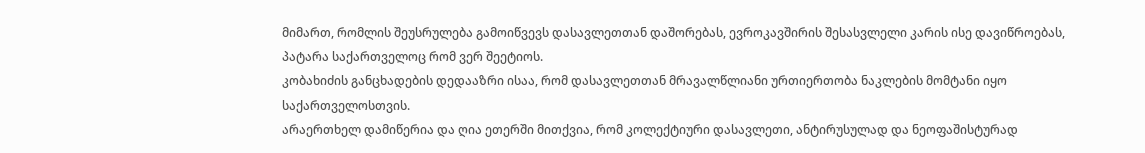მიმართ, რომლის შეუსრულება გამოიწვევს დასავლეთთან დაშორებას, ევროკავშირის შესასვლელი კარის ისე დავიწროებას, პატარა საქართველოც რომ ვერ შეეტიოს.
კობახიძის განცხადების დედააზრი ისაა, რომ დასავლეთთან მრავალწლიანი ურთიერთობა ნაკლების მომტანი იყო საქართველოსთვის.
არაერთხელ დამიწერია და ღია ეთერში მითქვია, რომ კოლექტიური დასავლეთი, ანტირუსულად და ნეოფაშისტურად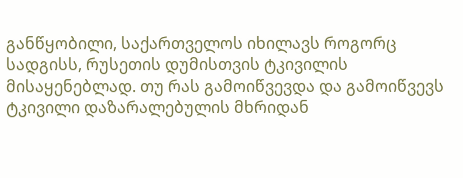განწყობილი, საქართველოს იხილავს როგორც სადგისს, რუსეთის დუმისთვის ტკივილის მისაყენებლად. თუ რას გამოიწვევდა და გამოიწვევს ტკივილი დაზარალებულის მხრიდან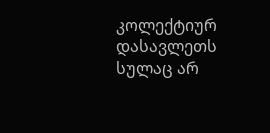კოლექტიურ დასავლეთს სულაც არ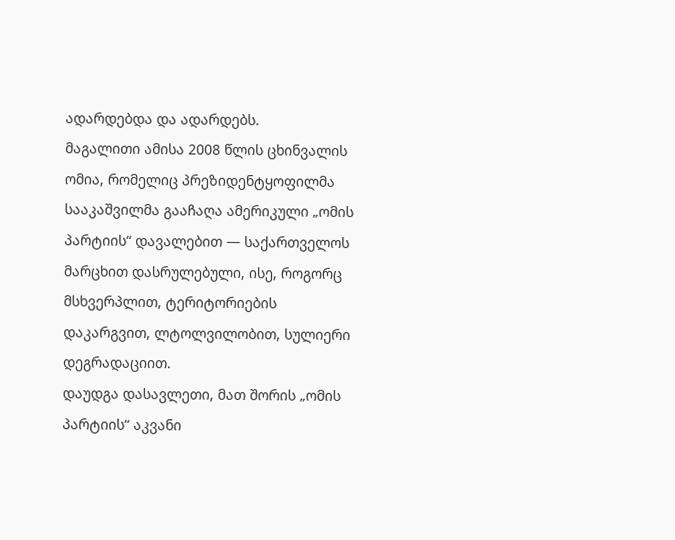ადარდებდა და ადარდებს.
მაგალითი ამისა 2008 წლის ცხინვალის ომია, რომელიც პრეზიდენტყოფილმა სააკაშვილმა გააჩაღა ამერიკული „ომის პარტიის“ დავალებით — საქართველოს მარცხით დასრულებული, ისე, როგორც მსხვერპლით, ტერიტორიების დაკარგვით, ლტოლვილობით, სულიერი დეგრადაციით.
დაუდგა დასავლეთი, მათ შორის „ომის პარტიის“ აკვანი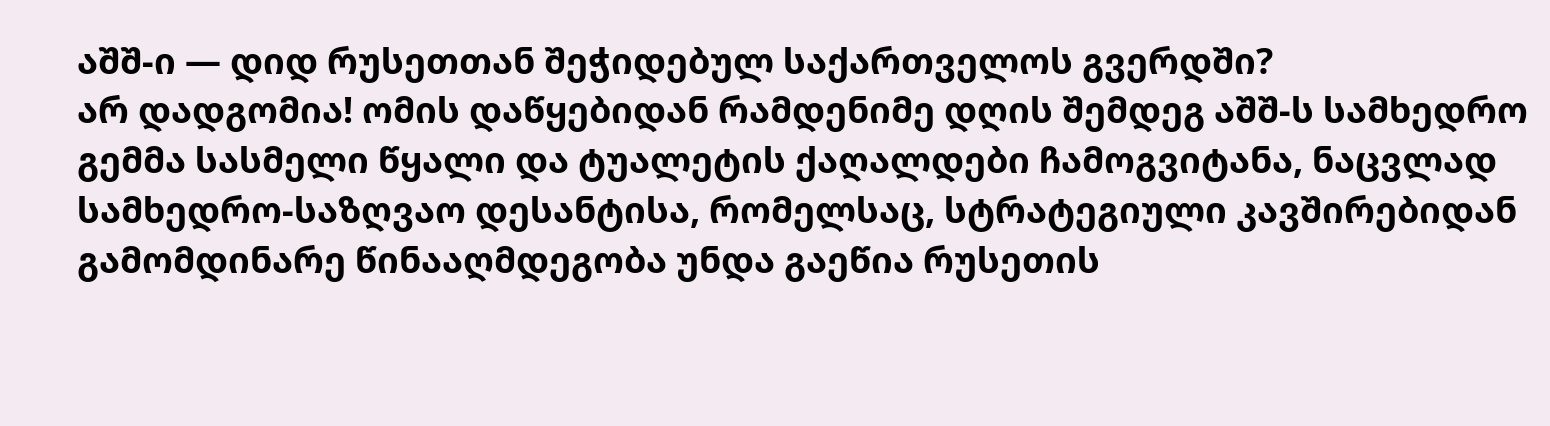აშშ-ი — დიდ რუსეთთან შეჭიდებულ საქართველოს გვერდში?
არ დადგომია! ომის დაწყებიდან რამდენიმე დღის შემდეგ აშშ-ს სამხედრო გემმა სასმელი წყალი და ტუალეტის ქაღალდები ჩამოგვიტანა, ნაცვლად სამხედრო-საზღვაო დესანტისა, რომელსაც, სტრატეგიული კავშირებიდან გამომდინარე წინააღმდეგობა უნდა გაეწია რუსეთის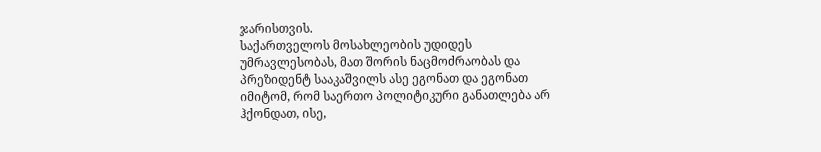ჯარისთვის.
საქართველოს მოსახლეობის უდიდეს უმრავლესობას, მათ შორის ნაცმოძრაობას და პრეზიდენტ სააკაშვილს ასე ეგონათ და ეგონათ იმიტომ, რომ საერთო პოლიტიკური განათლება არ ჰქონდათ, ისე,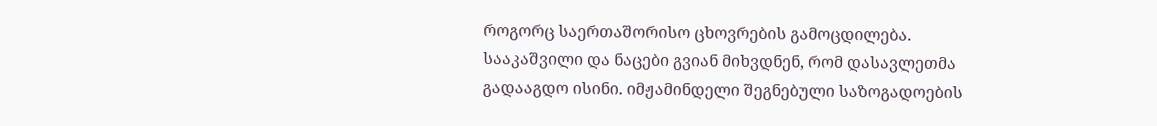როგორც საერთაშორისო ცხოვრების გამოცდილება.
სააკაშვილი და ნაცები გვიან მიხვდნენ, რომ დასავლეთმა გადააგდო ისინი. იმჟამინდელი შეგნებული საზოგადოების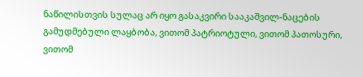ნაწილისთვის სულაც არ იყო გასაკვირი სააკაშვილ-ნაცების გამუდმებული ლაყბობა, ვითომ პატრიოტული, ვითომ პათოსური, ვითომ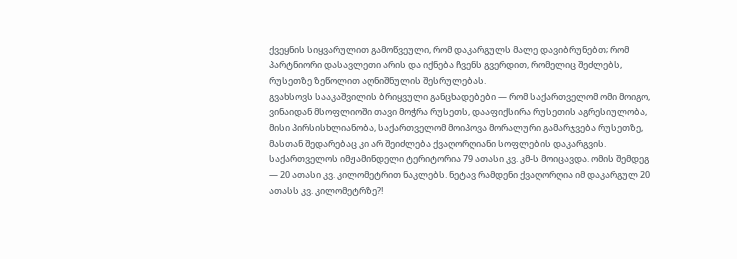ქვეყნის სიყვარულით გამოწვეული, რომ დაკარგულს მალე დავიბრუნებთ; რომ პარტნიორი დასავლეთი არის და იქნება ჩვენს გვერდით, რომელიც შეძლებს, რუსეთზე ზეწოლით აღნიშნულის შესრულებას.
გვახსოვს სააკაშვილის ბრიყვული განცხადებები — რომ საქართველომ ომი მოიგო, ვინაიდან მსოფლიოში თავი მოჭრა რუსეთს, დააფიქსირა რუსეთის აგრესიულობა, მისი პირსისხლიანობა, საქართველომ მოიპოვა მორალური გამარჯვება რუსეთზე, მასთან შედარებაც კი არ შეიძლება ქვაღორღიანი სოფლების დაკარგვის.
საქართველოს იმჟამინდელი ტერიტორია 79 ათასი კვ. კმ-ს მოიცავდა. ომის შემდეგ — 20 ათასი კვ. კილომეტრით ნაკლებს. ნეტავ რამდენი ქვაღორღია იმ დაკარგულ 20 ათასს კვ. კილომეტრზე?!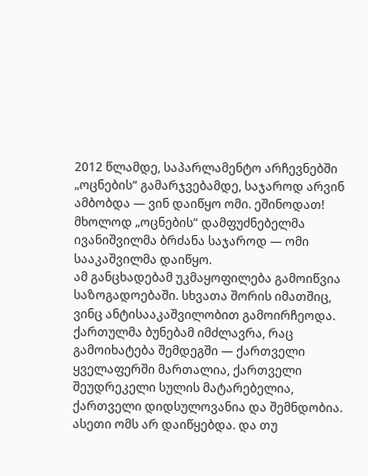2012 წლამდე, საპარლამენტო არჩევნებში „ოცნების“ გამარჯვებამდე, საჯაროდ არვინ ამბობდა — ვინ დაიწყო ომი. ეშინოდათ! მხოლოდ „ოცნების“ დამფუძნებელმა ივანიშვილმა ბრძანა საჯაროდ — ომი სააკაშვილმა დაიწყო.
ამ განცხადებამ უკმაყოფილება გამოიწვია საზოგადოებაში. სხვათა შორის იმათშიც, ვინც ანტისააკაშვილობით გამოირჩეოდა.
ქართულმა ბუნებამ იმძლავრა, რაც გამოიხატება შემდეგში — ქართველი ყველაფერში მართალია, ქართველი შეუდრეკელი სულის მატარებელია, ქართველი დიდსულოვანია და შემნდობია. ასეთი ომს არ დაიწყებდა. და თუ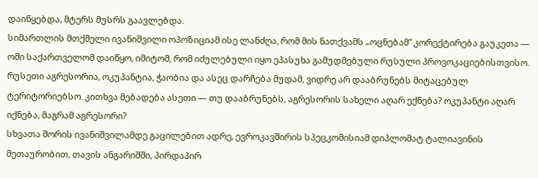დაიწყებდა, მტერს მუსრს გაავლებდა.
სიმართლის მთქმელი ივანიშვილი ოპოზიციამ ისე ლანძღა, რომ მის ნათქვამს „ოცნებამ“ კორექტირება გაუკეთა — ომი საქართველომ დაიწყო, იმიტომ, რომ იძულებული იყო ეპასუხა გამუდმებული რუსული პროვოკაციებისთვისო.
რუსეთი აგრესორია, ოკუპანტია, ჭაობია და ასეც დარჩება მუდამ, ვიდრე არ დააბრუნებს მიტაცებულ ტერიტორიებსო. კითხვა მებადება ასეთი — თუ დააბრუნებს, აგრესორის სახელი აღარ ექნება? ოკუპანტი აღარ იქნება, მაგრამ აგრესორი?
სხვათა შორის ივანიშვილამდე გაცილებით ადრე, ევროკავშირის სპეცკომისიამ დიპლომატ ტალიავინის მეთაურობით, თავის ანგარიშში, პირდაპირ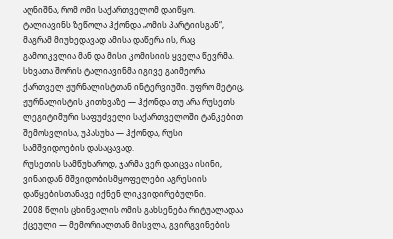აღნიშნა, რომ ომი საქართველომ დაიწყო.
ტალიავინს ზეწოლა ჰქონდა „ომის პარტიისგან“, მაგრამ მიუხედავად ამისა დაწერა ის, რაც გამოიკვლია მან და მისი კომისიის ყველა წევრმა.
სხვათა შორის ტალიავინმა იგივე გაიმეორა ქართველ ჟურნალისტთან ინტერვიუში. უფრო მეტიც, ჟურნალისტის კითხვაზე — ჰქონდა თუ არა რუსეთს ლეგიტიმური საფუძველი საქართველოში ტანკებით შემოსვლისა, უპასუხა — ჰქონდა, რუსი სამშვიდოების დასაცავად.
რუსეთის სამწუხაროდ, ჯარმა ვერ დაიცვა ისინი, ვინაიდან მშვიდობისმყოფელები აგრესიის დაწყებისთანავე იქნენ ლიკვიდირებულნი.
2008 წლის ცხინვალის ომის გახსენება რიტუალადაა ქცეული — მემორიალთან მისვლა, გვირგვინების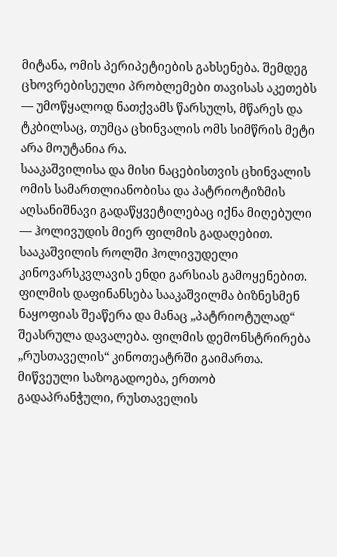მიტანა, ომის პერიპეტიების გახსენება. შემდეგ ცხოვრებისეული პრობლემები თავისას აკეთებს — უმოწყალოდ ნათქვამს წარსულს, მწარეს და ტკბილსაც, თუმცა ცხინვალის ომს სიმწრის მეტი არა მოუტანია რა.
სააკაშვილისა და მისი ნაცებისთვის ცხინვალის ომის სამართლიანობისა და პატრიოტიზმის აღსანიშნავი გადაწყვეტილებაც იქნა მიღებული — ჰოლივუდის მიერ ფილმის გადაღებით. სააკაშვილის როლში ჰოლივუდელი კინოვარსკვლავის ენდი გარსიას გამოყენებით.
ფილმის დაფინანსება სააკაშვილმა ბიზნესმენ ნაყოფიას შეაწერა და მანაც „პატრიოტულად“ შეასრულა დავალება. ფილმის დემონსტრირება „რუსთაველის“ კინოთეატრში გაიმართა. მიწვეული საზოგადოება, ერთობ გადაპრანჭული, რუსთაველის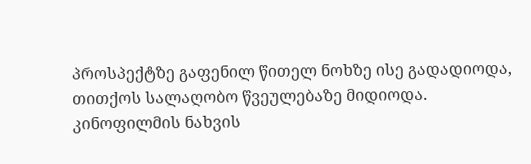პროსპექტზე გაფენილ წითელ ნოხზე ისე გადადიოდა, თითქოს სალაღობო წვეულებაზე მიდიოდა.
კინოფილმის ნახვის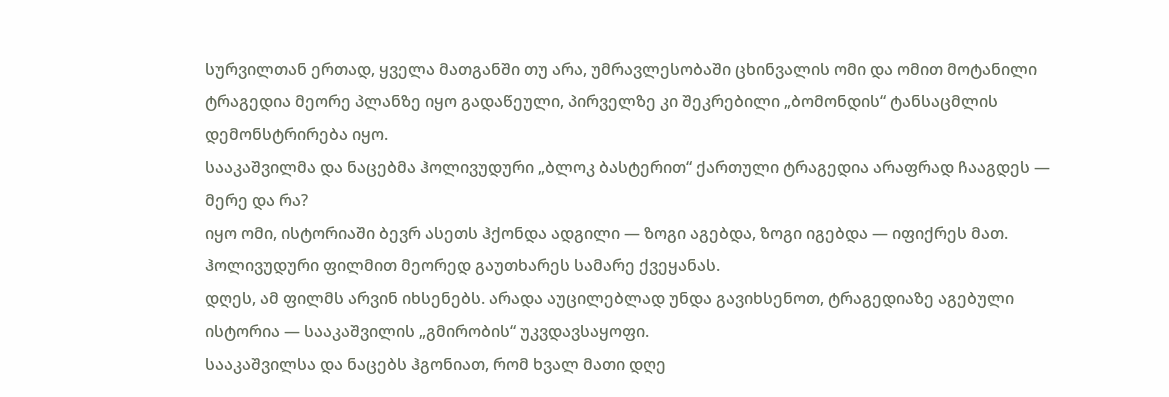სურვილთან ერთად, ყველა მათგანში თუ არა, უმრავლესობაში ცხინვალის ომი და ომით მოტანილი ტრაგედია მეორე პლანზე იყო გადაწეული, პირველზე კი შეკრებილი „ბომონდის“ ტანსაცმლის დემონსტრირება იყო.
სააკაშვილმა და ნაცებმა ჰოლივუდური „ბლოკ ბასტერით“ ქართული ტრაგედია არაფრად ჩააგდეს — მერე და რა?
იყო ომი, ისტორიაში ბევრ ასეთს ჰქონდა ადგილი — ზოგი აგებდა, ზოგი იგებდა — იფიქრეს მათ. ჰოლივუდური ფილმით მეორედ გაუთხარეს სამარე ქვეყანას.
დღეს, ამ ფილმს არვინ იხსენებს. არადა აუცილებლად უნდა გავიხსენოთ, ტრაგედიაზე აგებული ისტორია — სააკაშვილის „გმირობის“ უკვდავსაყოფი.
სააკაშვილსა და ნაცებს ჰგონიათ, რომ ხვალ მათი დღე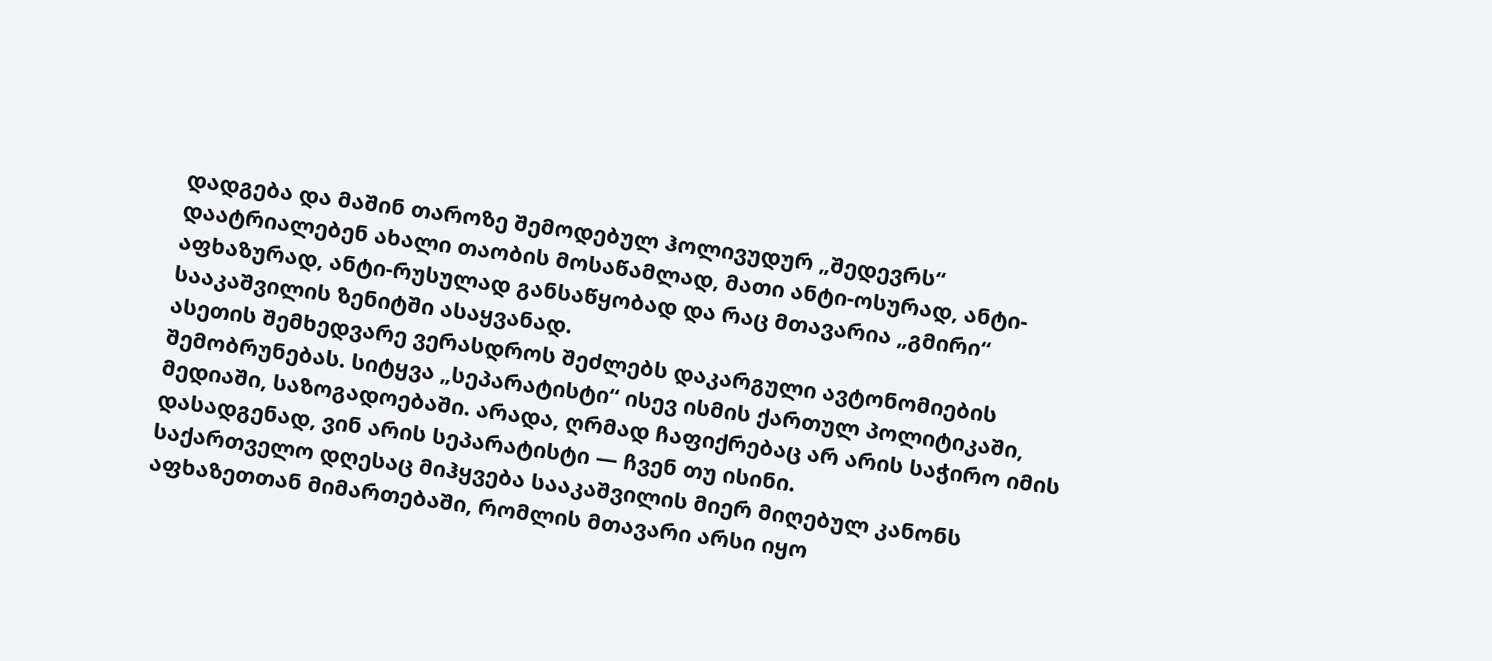დადგება და მაშინ თაროზე შემოდებულ ჰოლივუდურ „შედევრს“ დაატრიალებენ ახალი თაობის მოსაწამლად, მათი ანტი-ოსურად, ანტი-აფხაზურად, ანტი-რუსულად განსაწყობად და რაც მთავარია „გმირი“ სააკაშვილის ზენიტში ასაყვანად.
ასეთის შემხედვარე ვერასდროს შეძლებს დაკარგული ავტონომიების შემობრუნებას. სიტყვა „სეპარატისტი“ ისევ ისმის ქართულ პოლიტიკაში, მედიაში, საზოგადოებაში. არადა, ღრმად ჩაფიქრებაც არ არის საჭირო იმის დასადგენად, ვინ არის სეპარატისტი — ჩვენ თუ ისინი.
საქართველო დღესაც მიჰყვება სააკაშვილის მიერ მიღებულ კანონს აფხაზეთთან მიმართებაში, რომლის მთავარი არსი იყო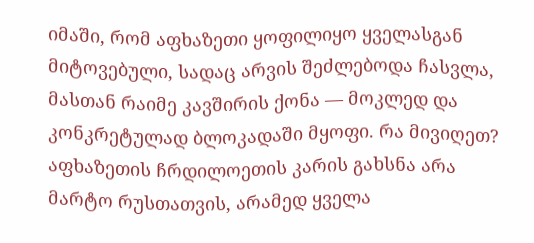იმაში, რომ აფხაზეთი ყოფილიყო ყველასგან მიტოვებული, სადაც არვის შეძლებოდა ჩასვლა, მასთან რაიმე კავშირის ქონა — მოკლედ და კონკრეტულად ბლოკადაში მყოფი. რა მივიღეთ?
აფხაზეთის ჩრდილოეთის კარის გახსნა არა მარტო რუსთათვის, არამედ ყველა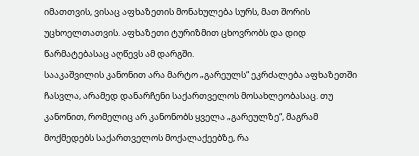იმათთვის, ვისაც აფხაზეთის მონახულება სურს, მათ შორის უცხოელთათვის. აფხაზეთი ტურიზმით ცხოვრობს და დიდ წარმატებასაც აღწევს ამ დარგში.
სააკაშვილის კანონით არა მარტო „გარეულს“ ეკრძალება აფხაზეთში ჩასვლა, არამედ დანარჩენი საქართველოს მოსახლეობასაც. თუ კანონით, რომელიც არ კანონობს ყველა „გარეულზე“, მაგრამ მოქმედებს საქართველოს მოქალაქეებზე, რა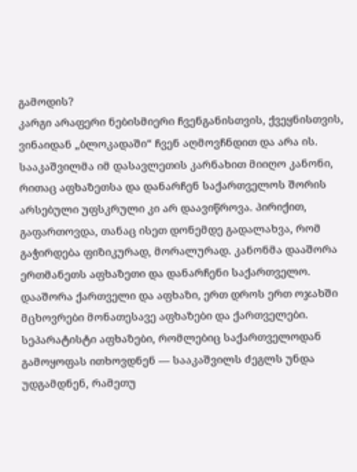გამოდის?
კარგი არაფერი ნებისმიერი ჩვენგანისთვის, ქვეყნისთვის, ვინაიდან „ბლოკადაში“ ჩვენ აღმოვჩნდით და არა ის.
სააკაშვილმა იმ დასავლეთის კარნახით მიიღო კანონი, რითაც აფხაზეთსა და დანარჩენ საქართველოს შორის არსებული უფსკრული კი არ დაავიწროვა. პირიქით, გაფართოვდა, თანაც ისეთ დონემდე გადალახვა, რომ გაჭირდება ფიზიკურად, მორალურად. კანონმა დააშორა ერთმანეთს აფხაზეთი და დანარჩენი საქართველო. დააშორა ქართველი და აფხაზი, ერთ დროს ერთ ოჯახში მცხოვრები მონათესავე აფხაზები და ქართველები.
სეპარატისტი აფხაზები, რომლებიც საქართველოდან გამოყოფას ითხოვდნენ — სააკაშვილს ძეგლს უნდა უდგამდნენ, რამეთუ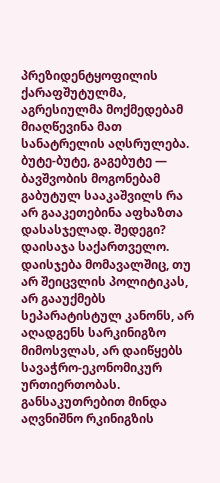პრეზიდენტყოფილის ქარაფშუტულმა, აგრესიულმა მოქმედებამ მიაღწევინა მათ სანატრელის აღსრულება.
ბუტე-ბუტე, გაგებუტე — ბავშვობის მოგონებამ გაბუტულ სააკაშვილს რა არ გააკეთებინა აფხაზთა დასასჯელად. შედეგი?
დაისაჯა საქართველო. დაისჯება მომავალშიც, თუ არ შეიცვლის პოლიტიკას, არ გააუქმებს სეპარატისტულ კანონს, არ აღადგენს სარკინიგზო მიმოსვლას, არ დაიწყებს სავაჭრო-ეკონომიკურ ურთიერთობას.
განსაკუთრებით მინდა აღვნიშნო რკინიგზის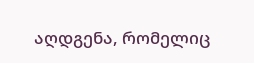აღდგენა, რომელიც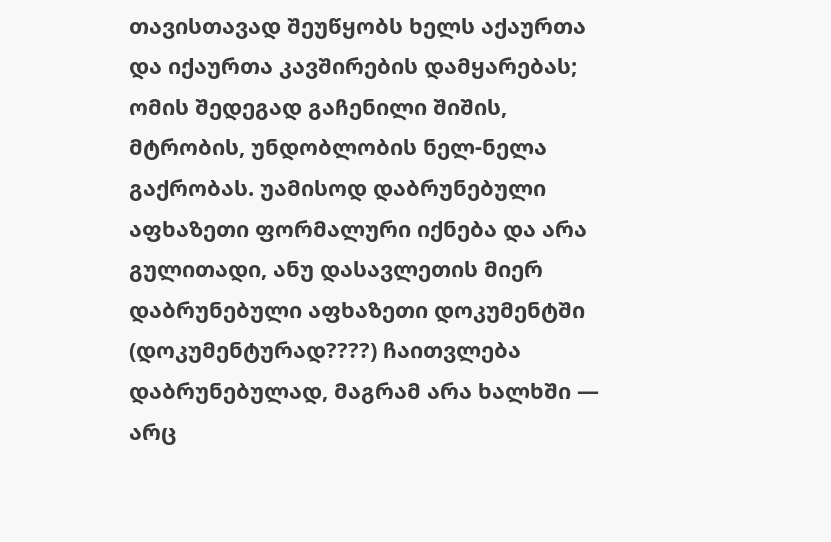თავისთავად შეუწყობს ხელს აქაურთა და იქაურთა კავშირების დამყარებას; ომის შედეგად გაჩენილი შიშის, მტრობის, უნდობლობის ნელ-ნელა გაქრობას. უამისოდ დაბრუნებული აფხაზეთი ფორმალური იქნება და არა გულითადი, ანუ დასავლეთის მიერ დაბრუნებული აფხაზეთი დოკუმენტში (დოკუმენტურად????) ჩაითვლება დაბრუნებულად, მაგრამ არა ხალხში — არც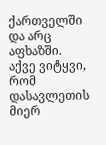ქართველში და არც აფხაზში.
აქვე ვიტყვი, რომ დასავლეთის მიერ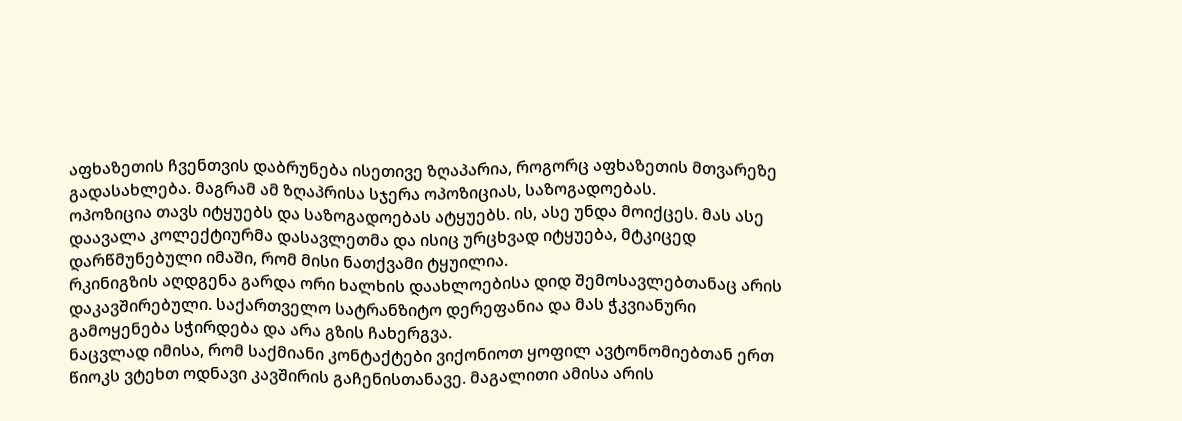აფხაზეთის ჩვენთვის დაბრუნება ისეთივე ზღაპარია, როგორც აფხაზეთის მთვარეზე გადასახლება. მაგრამ ამ ზღაპრისა სჯერა ოპოზიციას, საზოგადოებას.
ოპოზიცია თავს იტყუებს და საზოგადოებას ატყუებს. ის, ასე უნდა მოიქცეს. მას ასე დაავალა კოლექტიურმა დასავლეთმა და ისიც ურცხვად იტყუება, მტკიცედ დარწმუნებული იმაში, რომ მისი ნათქვამი ტყუილია.
რკინიგზის აღდგენა გარდა ორი ხალხის დაახლოებისა დიდ შემოსავლებთანაც არის დაკავშირებული. საქართველო სატრანზიტო დერეფანია და მას ჭკვიანური გამოყენება სჭირდება და არა გზის ჩახერგვა.
ნაცვლად იმისა, რომ საქმიანი კონტაქტები ვიქონიოთ ყოფილ ავტონომიებთან ერთ წიოკს ვტეხთ ოდნავი კავშირის გაჩენისთანავე. მაგალითი ამისა არის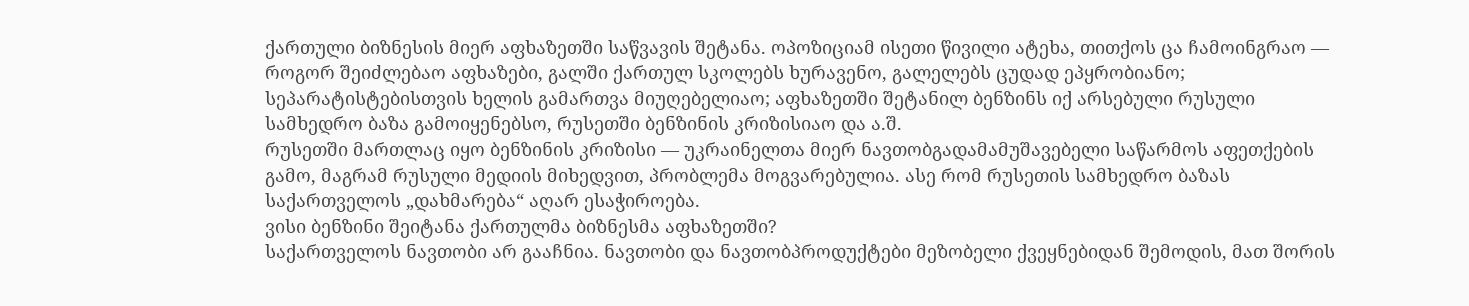ქართული ბიზნესის მიერ აფხაზეთში საწვავის შეტანა. ოპოზიციამ ისეთი წივილი ატეხა, თითქოს ცა ჩამოინგრაო — როგორ შეიძლებაო აფხაზები, გალში ქართულ სკოლებს ხურავენო, გალელებს ცუდად ეპყრობიანო; სეპარატისტებისთვის ხელის გამართვა მიუღებელიაო; აფხაზეთში შეტანილ ბენზინს იქ არსებული რუსული სამხედრო ბაზა გამოიყენებსო, რუსეთში ბენზინის კრიზისიაო და ა.შ.
რუსეთში მართლაც იყო ბენზინის კრიზისი — უკრაინელთა მიერ ნავთობგადამამუშავებელი საწარმოს აფეთქების გამო, მაგრამ რუსული მედიის მიხედვით, პრობლემა მოგვარებულია. ასე რომ რუსეთის სამხედრო ბაზას საქართველოს „დახმარება“ აღარ ესაჭიროება.
ვისი ბენზინი შეიტანა ქართულმა ბიზნესმა აფხაზეთში?
საქართველოს ნავთობი არ გააჩნია. ნავთობი და ნავთობპროდუქტები მეზობელი ქვეყნებიდან შემოდის, მათ შორის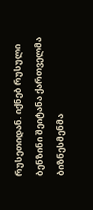რუსეთიდან. იქნებ რუსული ბენზინი შეიტანა ქართველმა ბიზნესმენმა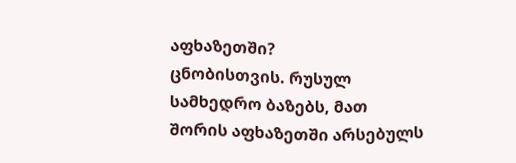აფხაზეთში?
ცნობისთვის. რუსულ სამხედრო ბაზებს, მათ შორის აფხაზეთში არსებულს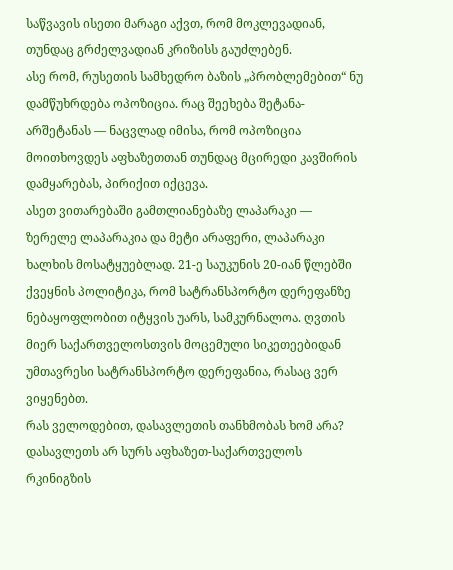საწვავის ისეთი მარაგი აქვთ, რომ მოკლევადიან, თუნდაც გრძელვადიან კრიზისს გაუძლებენ.
ასე რომ, რუსეთის სამხედრო ბაზის „პრობლემებით“ ნუ დამწუხრდება ოპოზიცია. რაც შეეხება შეტანა-არშეტანას — ნაცვლად იმისა, რომ ოპოზიცია მოითხოვდეს აფხაზეთთან თუნდაც მცირედი კავშირის დამყარებას, პირიქით იქცევა.
ასეთ ვითარებაში გამთლიანებაზე ლაპარაკი — ზერელე ლაპარაკია და მეტი არაფერი, ლაპარაკი ხალხის მოსატყუებლად. 21-ე საუკუნის 20-იან წლებში ქვეყნის პოლიტიკა, რომ სატრანსპორტო დერეფანზე ნებაყოფლობით იტყვის უარს, სამკურნალოა. ღვთის მიერ საქართველოსთვის მოცემული სიკეთეებიდან უმთავრესი სატრანსპორტო დერეფანია, რასაც ვერ ვიყენებთ.
რას ველოდებით, დასავლეთის თანხმობას ხომ არა?
დასავლეთს არ სურს აფხაზეთ-საქართველოს რკინიგზის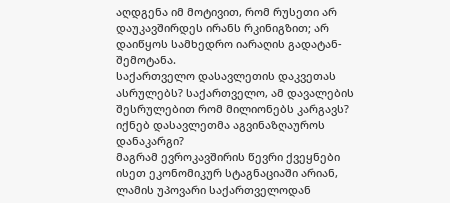აღდგენა იმ მოტივით, რომ რუსეთი არ დაუკავშირდეს ირანს რკინიგზით; არ დაიწყოს სამხედრო იარაღის გადატან-შემოტანა.
საქართველო დასავლეთის დაკვეთას ასრულებს? საქართველო, ამ დავალების შესრულებით რომ მილიონებს კარგავს? იქნებ დასავლეთმა აგვინაზღაუროს დანაკარგი?
მაგრამ ევროკავშირის წევრი ქვეყნები ისეთ ეკონომიკურ სტაგნაციაში არიან, ლამის უპოვარი საქართველოდან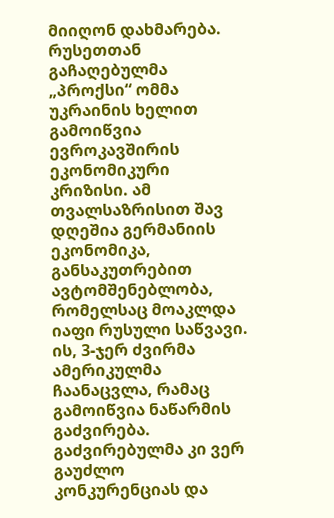მიიღონ დახმარება.
რუსეთთან გაჩაღებულმა „პროქსი“ ომმა უკრაინის ხელით გამოიწვია ევროკავშირის ეკონომიკური კრიზისი. ამ თვალსაზრისით შავ დღეშია გერმანიის ეკონომიკა, განსაკუთრებით ავტომშენებლობა, რომელსაც მოაკლდა იაფი რუსული საწვავი. ის, 3-ჯერ ძვირმა ამერიკულმა ჩაანაცვლა, რამაც გამოიწვია ნაწარმის გაძვირება. გაძვირებულმა კი ვერ გაუძლო კონკურენციას და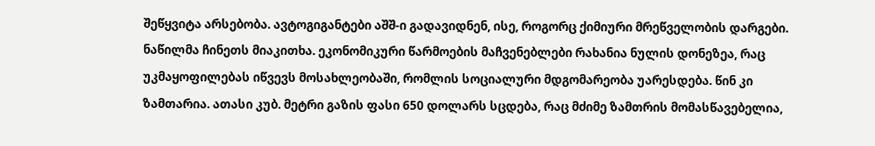შეწყვიტა არსებობა. ავტოგიგანტები აშშ-ი გადავიდნენ, ისე, როგორც ქიმიური მრეწველობის დარგები.
ნაწილმა ჩინეთს მიაკითხა. ეკონომიკური წარმოების მაჩვენებლები რახანია ნულის დონეზეა, რაც უკმაყოფილებას იწვევს მოსახლეობაში, რომლის სოციალური მდგომარეობა უარესდება. წინ კი ზამთარია. ათასი კუბ. მეტრი გაზის ფასი 650 დოლარს სცდება, რაც მძიმე ზამთრის მომასწავებელია,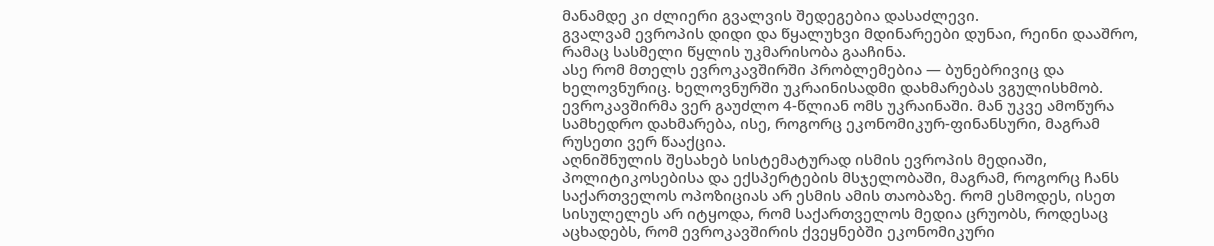მანამდე კი ძლიერი გვალვის შედეგებია დასაძლევი.
გვალვამ ევროპის დიდი და წყალუხვი მდინარეები დუნაი, რეინი დააშრო, რამაც სასმელი წყლის უკმარისობა გააჩინა.
ასე რომ მთელს ევროკავშირში პრობლემებია — ბუნებრივიც და ხელოვნურიც. ხელოვნურში უკრაინისადმი დახმარებას ვგულისხმობ. ევროკავშირმა ვერ გაუძლო 4-წლიან ომს უკრაინაში. მან უკვე ამოწურა სამხედრო დახმარება, ისე, როგორც ეკონომიკურ-ფინანსური, მაგრამ რუსეთი ვერ წააქცია.
აღნიშნულის შესახებ სისტემატურად ისმის ევროპის მედიაში, პოლიტიკოსებისა და ექსპერტების მსჯელობაში, მაგრამ, როგორც ჩანს საქართველოს ოპოზიციას არ ესმის ამის თაობაზე. რომ ესმოდეს, ისეთ სისულელეს არ იტყოდა, რომ საქართველოს მედია ცრუობს, როდესაც აცხადებს, რომ ევროკავშირის ქვეყნებში ეკონომიკური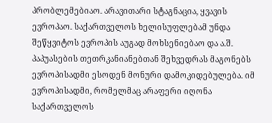პრობლემებიაო. არავითარი სტაგნაცია, ყვავის ევროპაო. საქართველოს ხელისუფლებამ უნდა შეწყვიტოს ევროპის აუგად მოხსენიებაო და ა.შ.
პაპუასების თეთრკანიანებთან შეხვედრას მაგონებს ევროპისადმი ესოდენ მონური დამოკიდებულება. იმ ევროპისადმი, რომელმაც არაფერი იღონა საქართველოს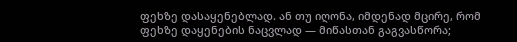ფეხზე დასაყენებლად. ან თუ იღონა, იმდენად მცირე, რომ ფეხზე დაყენების ნაცვლად — მიწასთან გაგვასწორა;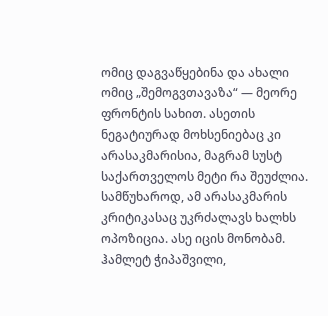ომიც დაგვაწყებინა და ახალი ომიც „შემოგვთავაზა“ — მეორე ფრონტის სახით. ასეთის ნეგატიურად მოხსენიებაც კი არასაკმარისია, მაგრამ სუსტ საქართველოს მეტი რა შეუძლია.
სამწუხაროდ, ამ არასაკმარის კრიტიკასაც უკრძალავს ხალხს ოპოზიცია. ასე იცის მონობამ.
ჰამლეტ ჭიპაშვილი,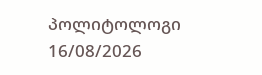პოლიტოლოგი
16/08/2026